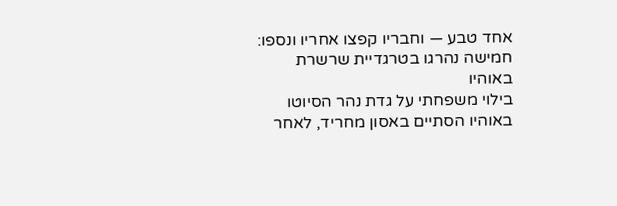אחד טבע — וחבריו קפצו אחריו ונספו: חמישה נהרגו בטרגדיית שרשרת באוהיו
בילוי משפחתי על גדת נהר הסיוטו באוהיו הסתיים באסון מחריד, לאחר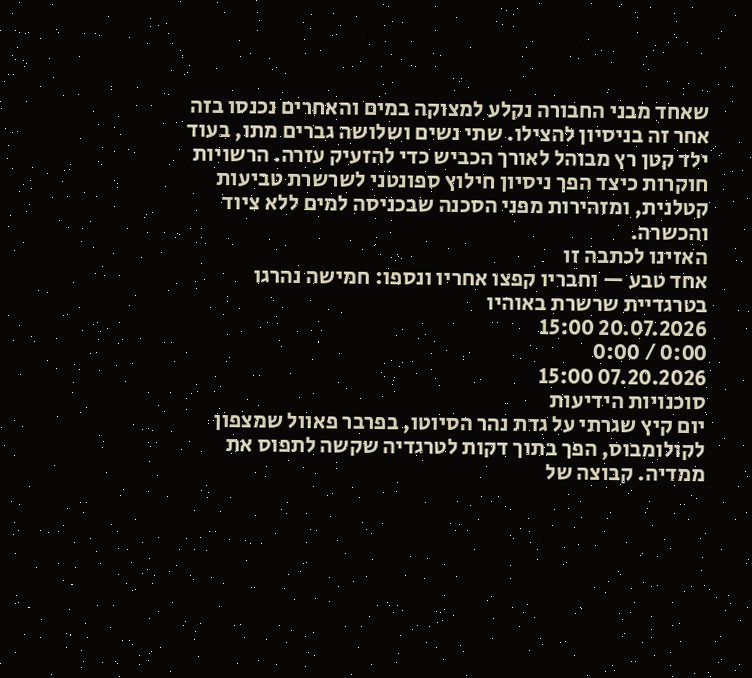שאחד מבני החבורה נקלע למצוקה במים והאחרים נכנסו בזה אחר זה בניסיון להצילו. שתי נשים ושלושה גברים מתו, בעוד ילד קטן רץ מבוהל לאורך הכביש כדי להזעיק עזרה. הרשויות חוקרות כיצד הפך ניסיון חילוץ ספונטני לשרשרת טביעות קטלנית, ומזהירות מפני הסכנה שבכניסה למים ללא ציוד והכשרה.
האזינו לכתבה זו
אחד טבע — וחבריו קפצו אחריו ונספו: חמישה נהרגו בטרגדיית שרשרת באוהיו
20.07.2026 15:00
0:00 / 0:00
07.20.2026 15:00
סוכנויות הידיעות
יום קיץ שגרתי על גדת נהר הסיוטו, בפרבר פאוול שמצפון לקולומבוס, הפך בתוך דקות לטרגדיה שקשה לתפוס את ממדיה. קבוצה של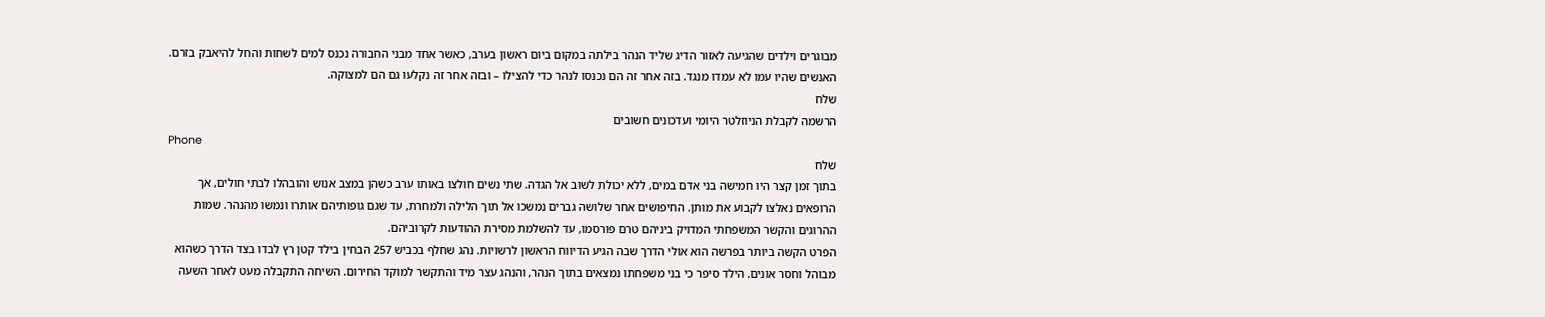מבוגרים וילדים שהגיעה לאזור הדיג שליד הנהר בילתה במקום ביום ראשון בערב, כאשר אחד מבני החבורה נכנס למים לשחות והחל להיאבק בזרם. האנשים שהיו עמו לא עמדו מנגד. בזה אחר זה הם נכנסו לנהר כדי להצילו – ובזה אחר זה נקלעו גם הם למצוקה.
שלח
הרשמה לקבלת הניוזלטר היומי ועדכונים חשובים
Phone
שלח
בתוך זמן קצר היו חמישה בני אדם במים, ללא יכולת לשוב אל הגדה. שתי נשים חולצו באותו ערב כשהן במצב אנוש והובהלו לבתי חולים, אך הרופאים נאלצו לקבוע את מותן. החיפושים אחר שלושה גברים נמשכו אל תוך הלילה ולמחרת, עד שגם גופותיהם אותרו ונמשו מהנהר. שמות ההרוגים והקשר המשפחתי המדויק ביניהם טרם פורסמו, עד להשלמת מסירת ההודעות לקרוביהם.
הפרט הקשה ביותר בפרשה הוא אולי הדרך שבה הגיע הדיווח הראשון לרשויות. נהג שחלף בכביש 257 הבחין בילד קטן רץ לבדו בצד הדרך כשהוא מבוהל וחסר אונים. הילד סיפר כי בני משפחתו נמצאים בתוך הנהר, והנהג עצר מיד והתקשר למוקד החירום. השיחה התקבלה מעט לאחר השעה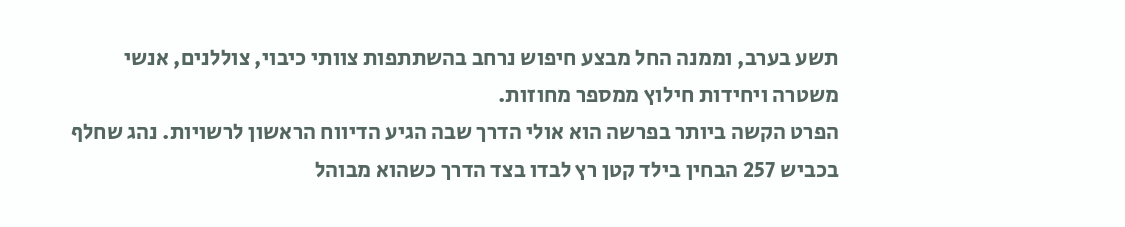תשע בערב, וממנה החל מבצע חיפוש נרחב בהשתתפות צוותי כיבוי, צוללנים, אנשי משטרה ויחידות חילוץ ממספר מחוזות.
הפרט הקשה ביותר בפרשה הוא אולי הדרך שבה הגיע הדיווח הראשון לרשויות. נהג שחלף בכביש 257 הבחין בילד קטן רץ לבדו בצד הדרך כשהוא מבוהל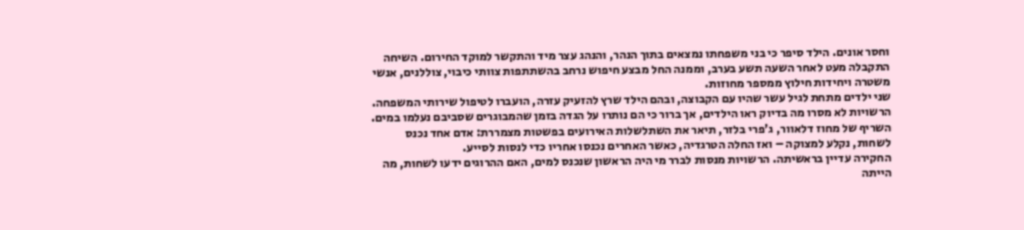וחסר אונים. הילד סיפר כי בני משפחתו נמצאים בתוך הנהר, והנהג עצר מיד והתקשר למוקד החירום. השיחה התקבלה מעט לאחר השעה תשע בערב, וממנה החל מבצע חיפוש נרחב בהשתתפות צוותי כיבוי, צוללנים, אנשי משטרה ויחידות חילוץ ממספר מחוזות.
שני ילדים מתחת לגיל עשר שהיו עם הקבוצה, ובהם הילד שרץ להזעיק עזרה, הועברו לטיפול שירותי המשפחה. הרשויות לא מסרו מה בדיוק ראו הילדים, אך ברור כי הם נותרו על הגדה בזמן שהמבוגרים שסביבם נעלמו במים. השריף של מחוז דלאוור, ג'פרי בלזר, תיאר את השתלשלות האירועים בפשטות מצמררת: אדם אחד נכנס לשחות, נקלע למצוקה – ואז החלה הטרגדיה, כאשר האחרים נכנסו אחריו כדי לנסות לסייע.
החקירה עדיין בראשיתה. הרשויות מנסות לברר מי היה הראשון שנכנס למים, האם ההרוגים ידעו לשחות, מה הייתה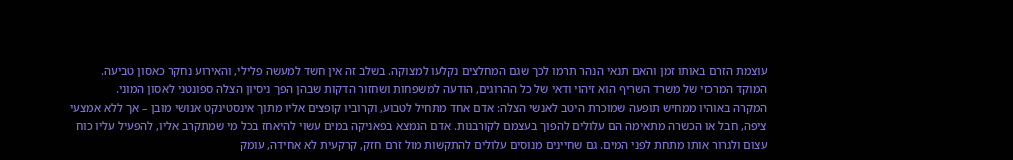עוצמת הזרם באותו זמן והאם תנאי הנהר תרמו לכך שגם המחלצים נקלעו למצוקה. בשלב זה אין חשד למעשה פלילי, והאירוע נחקר כאסון טביעה. המוקד המרכזי של משרד השריף הוא זיהוי ודאי של כל ההרוגים, הודעה למשפחות ושחזור הדקות שבהן הפך ניסיון הצלה ספונטני לאסון המוני.
המקרה באוהיו ממחיש תופעה שמוכרת היטב לאנשי הצלה: אדם אחד מתחיל לטבוע, וקרוביו קופצים אליו מתוך אינסטינקט אנושי מובן – אך ללא אמצעי ציפה, חבל או הכשרה מתאימה הם עלולים להפוך בעצמם לקורבנות. אדם הנמצא בפאניקה במים עשוי להיאחז בכל מי שמתקרב אליו, להפעיל עליו כוח עצום ולגרור אותו מתחת לפני המים. גם שחיינים מנוסים עלולים להתקשות מול זרם חזק, קרקעית לא אחידה, עומק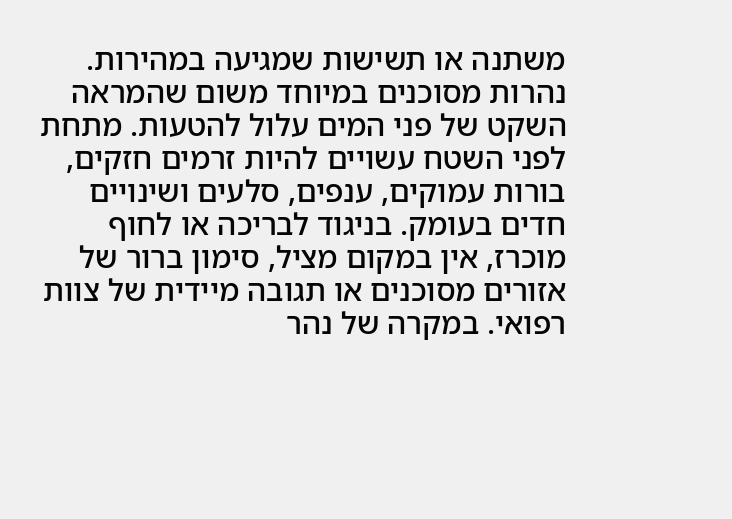משתנה או תשישות שמגיעה במהירות.
נהרות מסוכנים במיוחד משום שהמראה השקט של פני המים עלול להטעות. מתחת לפני השטח עשויים להיות זרמים חזקים, בורות עמוקים, ענפים, סלעים ושינויים חדים בעומק. בניגוד לבריכה או לחוף מוכרז, אין במקום מציל, סימון ברור של אזורים מסוכנים או תגובה מיידית של צוות רפואי. במקרה של נהר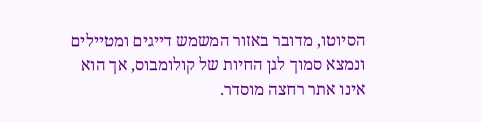הסיוטו, מדובר באזור המשמש דייגים ומטיילים ונמצא סמוך לגן החיות של קולומבוס, אך הוא אינו אתר רחצה מוסדר.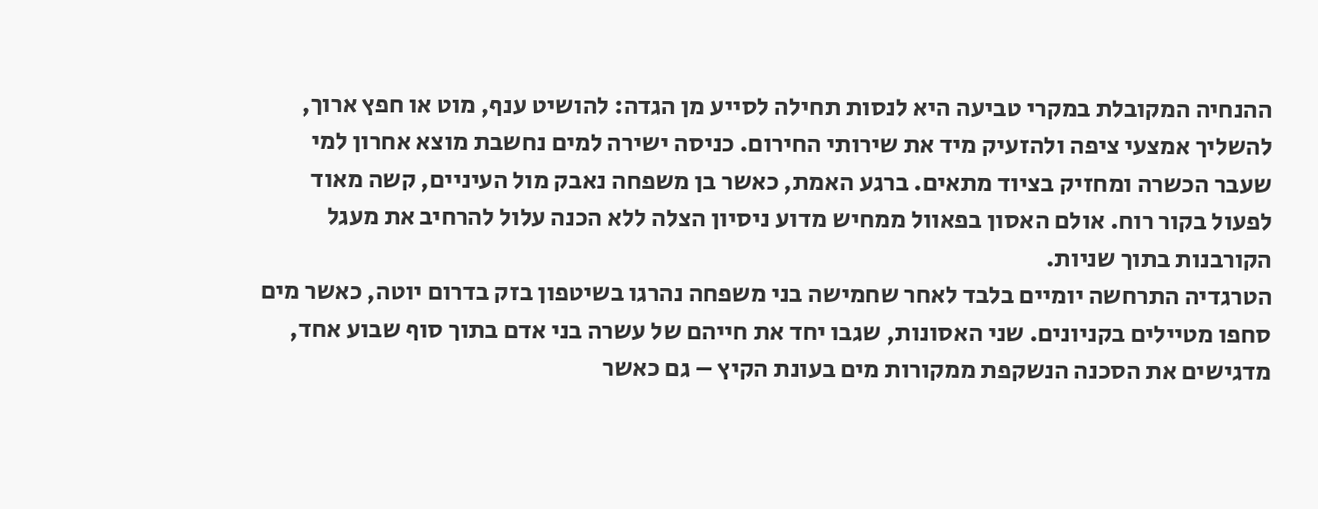ההנחיה המקובלת במקרי טביעה היא לנסות תחילה לסייע מן הגדה: להושיט ענף, מוט או חפץ ארוך, להשליך אמצעי ציפה ולהזעיק מיד את שירותי החירום. כניסה ישירה למים נחשבת מוצא אחרון למי שעבר הכשרה ומחזיק בציוד מתאים. ברגע האמת, כאשר בן משפחה נאבק מול העיניים, קשה מאוד לפעול בקור רוח. אולם האסון בפאוול ממחיש מדוע ניסיון הצלה ללא הכנה עלול להרחיב את מעגל הקורבנות בתוך שניות.
הטרגדיה התרחשה יומיים בלבד לאחר שחמישה בני משפחה נהרגו בשיטפון בזק בדרום יוטה, כאשר מים סחפו מטיילים בקניונים. שני האסונות, שגבו יחד את חייהם של עשרה בני אדם בתוך סוף שבוע אחד, מדגישים את הסכנה הנשקפת ממקורות מים בעונת הקיץ – גם כאשר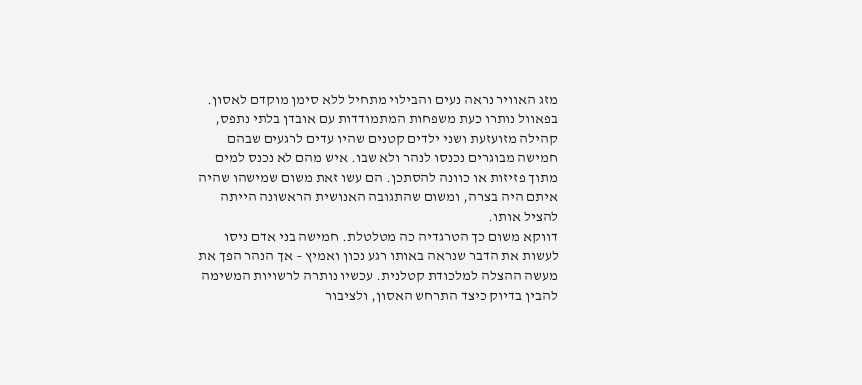מזג האוויר נראה נעים והבילוי מתחיל ללא סימן מוקדם לאסון.
בפאוול נותרו כעת משפחות המתמודדות עם אובדן בלתי נתפס, קהילה מזועזעת ושני ילדים קטנים שהיו עדים לרגעים שבהם חמישה מבוגרים נכנסו לנהר ולא שבו. איש מהם לא נכנס למים מתוך פזיזות או כוונה להסתכן. הם עשו זאת משום שמישהו שהיה איתם היה בצרה, ומשום שהתגובה האנושית הראשונה הייתה להציל אותו.
דווקא משום כך הטרגדיה כה מטלטלת. חמישה בני אדם ניסו לעשות את הדבר שנראה באותו רגע נכון ואמיץ – אך הנהר הפך את מעשה ההצלה למלכודת קטלנית. עכשיו נותרה לרשויות המשימה להבין בדיוק כיצד התרחש האסון, ולציבור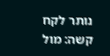נותר לקח קשה: מול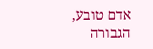אדם טובע, הגבורה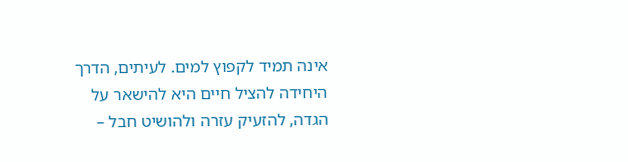אינה תמיד לקפוץ למים. לעיתים, הדרך היחידה להציל חיים היא להישאר על הגדה, להזעיק עזרה ולהושיט חבל –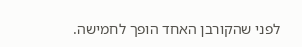לפני שהקורבן האחד הופך לחמישה.